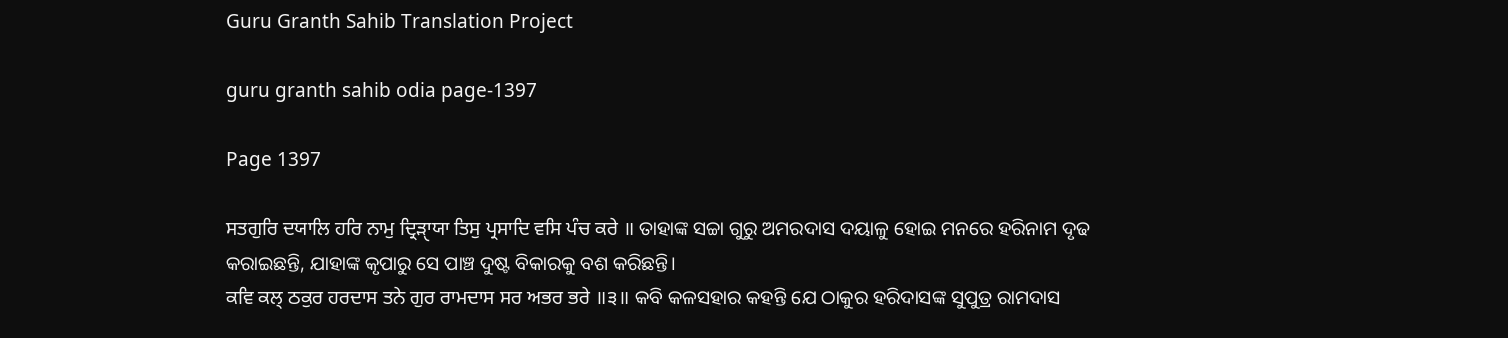Guru Granth Sahib Translation Project

guru granth sahib odia page-1397

Page 1397

ਸਤਗੁਰਿ ਦਯਾਲਿ ਹਰਿ ਨਾਮੁ ਦ੍ਰਿੜੑਾਯਾ ਤਿਸੁ ਪ੍ਰਸਾਦਿ ਵਸਿ ਪੰਚ ਕਰੇ ॥ ତାହାଙ୍କ ସଚ୍ଚା ଗୁରୁ ଅମରଦାସ ଦୟାଳୁ ହୋଇ ମନରେ ହରିନାମ ଦୃଢ କରାଇଛନ୍ତି, ଯାହାଙ୍କ କୃପାରୁ ସେ ପାଞ୍ଚ ଦୁଷ୍ଟ ବିକାରକୁ ବଶ କରିଛନ୍ତି।
ਕਵਿ ਕਲ੍ ਠਕੁਰ ਹਰਦਾਸ ਤਨੇ ਗੁਰ ਰਾਮਦਾਸ ਸਰ ਅਭਰ ਭਰੇ ॥੩॥ କବି କଳସହାର କହନ୍ତି ଯେ ଠାକୁର ହରିଦାସଙ୍କ ସୁପୁତ୍ର ରାମଦାସ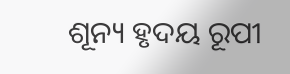ଶୂନ୍ୟ ହୃଦୟ ରୂପୀ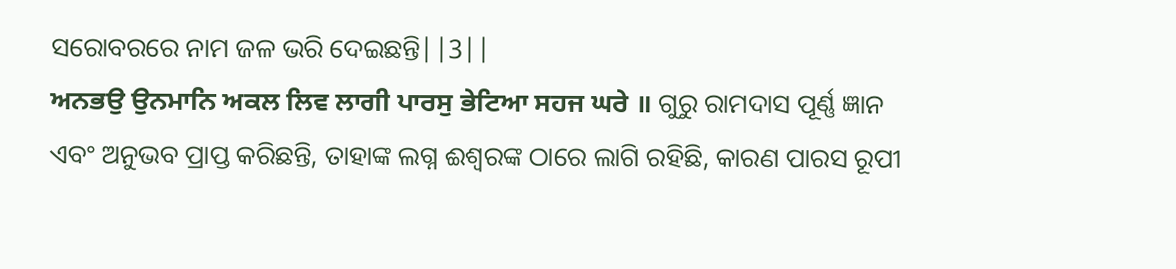ସରୋବରରେ ନାମ ଜଳ ଭରି ଦେଇଛନ୍ତି||3||
ਅਨਭਉ ਉਨਮਾਨਿ ਅਕਲ ਲਿਵ ਲਾਗੀ ਪਾਰਸੁ ਭੇਟਿਆ ਸਹਜ ਘਰੇ ॥ ଗୁରୁ ରାମଦାସ ପୂର୍ଣ୍ଣ ଜ୍ଞାନ ଏବଂ ଅନୁଭବ ପ୍ରାପ୍ତ କରିଛନ୍ତି, ତାହାଙ୍କ ଲଗ୍ନ ଈଶ୍ଵରଙ୍କ ଠାରେ ଲାଗି ରହିଛି, କାରଣ ପାରସ ରୂପୀ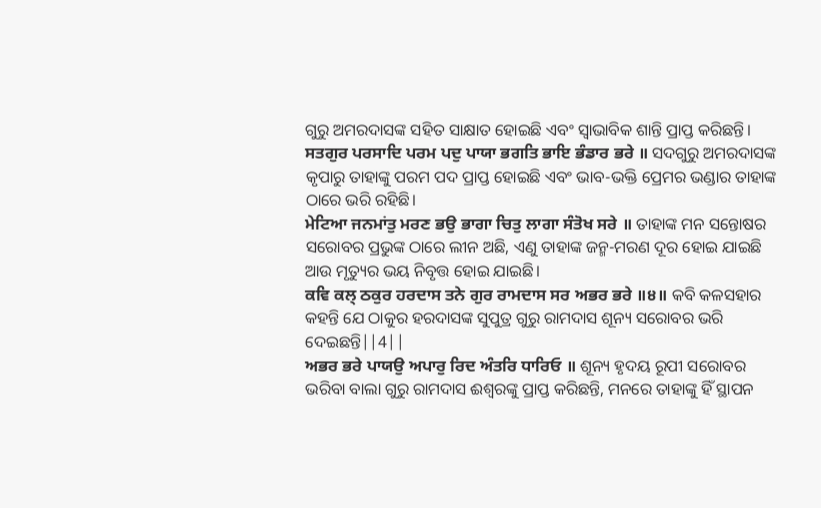ଗୁରୁ ଅମରଦାସଙ୍କ ସହିତ ସାକ୍ଷାତ ହୋଇଛି ଏବଂ ସ୍ଵାଭାବିକ ଶାନ୍ତି ପ୍ରାପ୍ତ କରିଛନ୍ତି।
ਸਤਗੁਰ ਪਰਸਾਦਿ ਪਰਮ ਪਦੁ ਪਾਯਾ ਭਗਤਿ ਭਾਇ ਭੰਡਾਰ ਭਰੇ ॥ ସଦଗୁରୁ ଅମରଦାସଙ୍କ କୃପାରୁ ତାହାଙ୍କୁ ପରମ ପଦ ପ୍ରାପ୍ତ ହୋଇଛି ଏବଂ ଭାବ-ଭକ୍ତି ପ୍ରେମର ଭଣ୍ଡାର ତାହାଙ୍କ ଠାରେ ଭରି ରହିଛି।
ਮੇਟਿਆ ਜਨਮਾਂਤੁ ਮਰਣ ਭਉ ਭਾਗਾ ਚਿਤੁ ਲਾਗਾ ਸੰਤੋਖ ਸਰੇ ॥ ତାହାଙ୍କ ମନ ସନ୍ତୋଷର ସରୋବର ପ୍ରଭୁଙ୍କ ଠାରେ ଲୀନ ଅଛି, ଏଣୁ ତାହାଙ୍କ ଜନ୍ମ-ମରଣ ଦୂର ହୋଇ ଯାଇଛି ଆଉ ମୃତ୍ୟୁର ଭୟ ନିବୃତ୍ତ ହୋଇ ଯାଇଛି।
ਕਵਿ ਕਲ੍ ਠਕੁਰ ਹਰਦਾਸ ਤਨੇ ਗੁਰ ਰਾਮਦਾਸ ਸਰ ਅਭਰ ਭਰੇ ॥੪॥ କବି କଳସହାର କହନ୍ତି ଯେ ଠାକୁର ହରଦାସଙ୍କ ସୁପୁତ୍ର ଗୁରୁ ରାମଦାସ ଶୂନ୍ୟ ସରୋବର ଭରି ଦେଇଛନ୍ତି||4||
ਅਭਰ ਭਰੇ ਪਾਯਉ ਅਪਾਰੁ ਰਿਦ ਅੰਤਰਿ ਧਾਰਿਓ ॥ ଶୂନ୍ୟ ହୃଦୟ ରୂପୀ ସରୋବର ଭରିବା ବାଲା ଗୁରୁ ରାମଦାସ ଈଶ୍ଵରଙ୍କୁ ପ୍ରାପ୍ତ କରିଛନ୍ତି, ମନରେ ତାହାଙ୍କୁ ହିଁ ସ୍ଥାପନ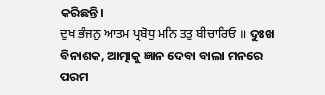କରିଛନ୍ତି।
ਦੁਖ ਭੰਜਨੁ ਆਤਮ ਪ੍ਰਬੋਧੁ ਮਨਿ ਤਤੁ ਬੀਚਾਰਿਓ ॥ ଦୁଃଖ ବିନାଶକ, ଆତ୍ମାକୁ ଜ୍ଞାନ ଦେବା ବାଲା ମନରେ ପରମ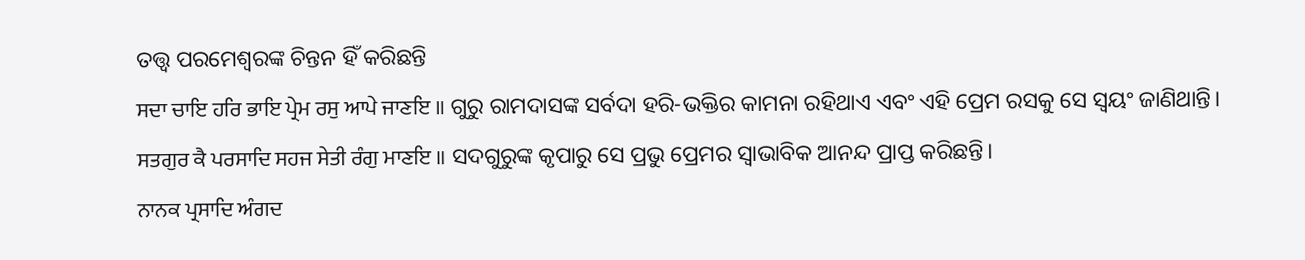ତତ୍ତ୍ଵ ପରମେଶ୍ଵରଙ୍କ ଚିନ୍ତନ ହିଁ କରିଛନ୍ତି
ਸਦਾ ਚਾਇ ਹਰਿ ਭਾਇ ਪ੍ਰੇਮ ਰਸੁ ਆਪੇ ਜਾਣਇ ॥ ଗୁରୁ ରାମଦାସଙ୍କ ସର୍ବଦା ହରି-ଭକ୍ତିର କାମନା ରହିଥାଏ ଏବଂ ଏହି ପ୍ରେମ ରସକୁ ସେ ସ୍ଵୟଂ ଜାଣିଥାନ୍ତି।
ਸਤਗੁਰ ਕੈ ਪਰਸਾਦਿ ਸਹਜ ਸੇਤੀ ਰੰਗੁ ਮਾਣਇ ॥ ସଦଗୁରୁଙ୍କ କୃପାରୁ ସେ ପ୍ରଭୁ ପ୍ରେମର ସ୍ଵାଭାବିକ ଆନନ୍ଦ ପ୍ରାପ୍ତ କରିଛନ୍ତି।
ਨਾਨਕ ਪ੍ਰਸਾਦਿ ਅੰਗਦ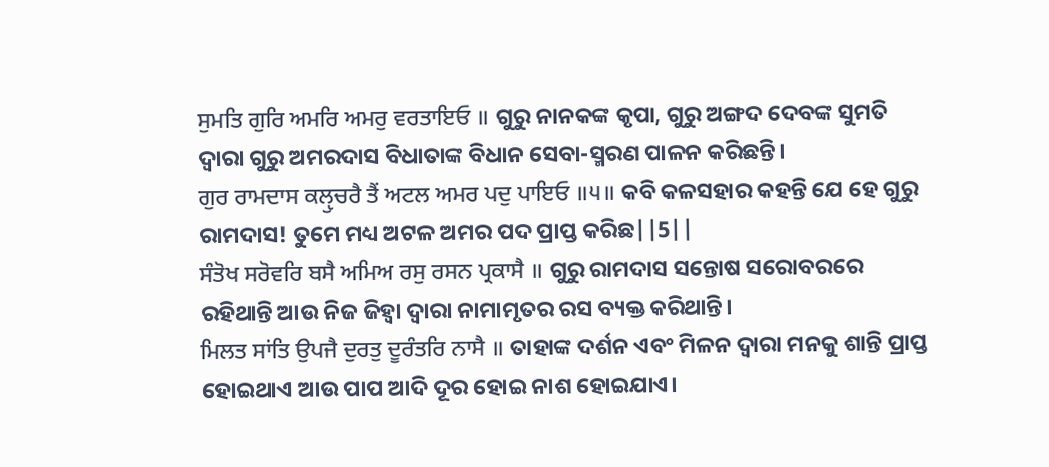ਸੁਮਤਿ ਗੁਰਿ ਅਮਰਿ ਅਮਰੁ ਵਰਤਾਇਓ ॥ ଗୁରୁ ନାନକଙ୍କ କୃପା, ଗୁରୁ ଅଙ୍ଗଦ ଦେବଙ୍କ ସୁମତି ଦ୍ଵାରା ଗୁରୁ ଅମରଦାସ ବିଧାତାଙ୍କ ବିଧାନ ସେବା-ସ୍ମରଣ ପାଳନ କରିଛନ୍ତି।
ਗੁਰ ਰਾਮਦਾਸ ਕਲੵੁਚਰੈ ਤੈਂ ਅਟਲ ਅਮਰ ਪਦੁ ਪਾਇਓ ॥੫॥ କବି କଳସହାର କହନ୍ତି ଯେ ହେ ଗୁରୁ ରାମଦାସ! ତୁମେ ମଧ୍ୟ ଅଟଳ ଅମର ପଦ ପ୍ରାପ୍ତ କରିଛ||5||
ਸੰਤੋਖ ਸਰੋਵਰਿ ਬਸੈ ਅਮਿਅ ਰਸੁ ਰਸਨ ਪ੍ਰਕਾਸੈ ॥ ଗୁରୁ ରାମଦାସ ସନ୍ତୋଷ ସରୋବରରେ ରହିଥାନ୍ତି ଆଉ ନିଜ ଜିହ୍ଵା ଦ୍ଵାରା ନାମାମୃତର ରସ ବ୍ୟକ୍ତ କରିଥାନ୍ତି।
ਮਿਲਤ ਸਾਂਤਿ ਉਪਜੈ ਦੁਰਤੁ ਦੂਰੰਤਰਿ ਨਾਸੈ ॥ ତାହାଙ୍କ ଦର୍ଶନ ଏବଂ ମିଳନ ଦ୍ଵାରା ମନକୁ ଶାନ୍ତି ପ୍ରାପ୍ତ ହୋଇଥାଏ ଆଉ ପାପ ଆଦି ଦୂର ହୋଇ ନାଶ ହୋଇଯାଏ।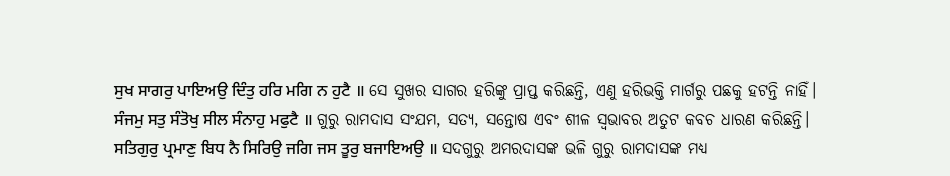ਸੁਖ ਸਾਗਰੁ ਪਾਇਅਉ ਦਿੰਤੁ ਹਰਿ ਮਗਿ ਨ ਹੁਟੈ ॥ ସେ ସୁଖର ସାଗର ହରିଙ୍କୁ ପ୍ରାପ୍ତ କରିଛନ୍ତି, ଏଣୁ ହରିଭକ୍ତି ମାର୍ଗରୁ ପଛକୁ ହଟନ୍ତି ନାହିଁ।
ਸੰਜਮੁ ਸਤੁ ਸੰਤੋਖੁ ਸੀਲ ਸੰਨਾਹੁ ਮਫੁਟੈ ॥ ଗୁରୁ ରାମଦାସ ସଂଯମ, ସତ୍ୟ, ସନ୍ତୋଷ ଏବଂ ଶୀଳ ସ୍ଵଭାବର ଅତୁଟ କବଚ ଧାରଣ କରିଛନ୍ତି।
ਸਤਿਗੁਰੁ ਪ੍ਰਮਾਣੁ ਬਿਧ ਨੈ ਸਿਰਿਉ ਜਗਿ ਜਸ ਤੂਰੁ ਬਜਾਇਅਉ ॥ ସଦଗୁରୁ ଅମରଦାସଙ୍କ ଭଳି ଗୁରୁ ରାମଦାସଙ୍କ ମଧ୍ୟ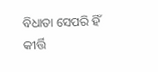ବିଧାତା ସେପରି ହିଁ କୀର୍ତ୍ତି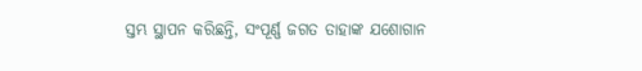ସ୍ତମ୍ଭ ସ୍ଥାପନ କରିଛନ୍ତି, ସଂପୂର୍ଣ୍ଣ ଜଗତ ତାହାଙ୍କ ଯଶୋଗାନ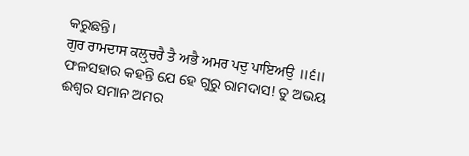କରୁଛନ୍ତି।
ਗੁਰ ਰਾਮਦਾਸ ਕਲੵੁਚਰੈ ਤੈ ਅਭੈ ਅਮਰ ਪਦੁ ਪਾਇਅਉ ॥੬॥ ଫଳସହାର କହନ୍ତି ଯେ ହେ ଗୁରୁ ରାମଦାସ! ତୁ ଅଭୟ ଈଶ୍ଵର ସମାନ ଅମର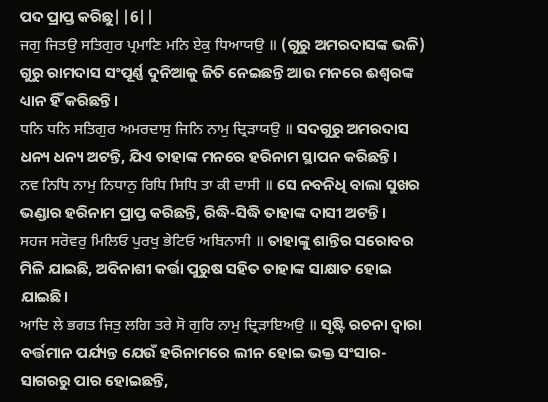ପଦ ପ୍ରାପ୍ତ କରିଛୁ||6||
ਜਗੁ ਜਿਤਉ ਸਤਿਗੁਰ ਪ੍ਰਮਾਣਿ ਮਨਿ ਏਕੁ ਧਿਆਯਉ ॥ (ଗୁରୁ ଅମରଦାସଙ୍କ ଭଳି) ଗୁରୁ ରାମଦାସ ସଂପୂର୍ଣ୍ଣ ଦୁନିଆକୁ ଜିତି ନେଇଛନ୍ତି ଆଉ ମନରେ ଈଶ୍ଵରଙ୍କ ଧ୍ୟାନ ହିଁ କରିଛନ୍ତି।
ਧਨਿ ਧਨਿ ਸਤਿਗੁਰ ਅਮਰਦਾਸੁ ਜਿਨਿ ਨਾਮੁ ਦ੍ਰਿੜਾਯਉ ॥ ସଦଗୁରୁ ଅମରଦାସ ଧନ୍ୟ ଧନ୍ୟ ଅଟନ୍ତି, ଯିଏ ତାହାଙ୍କ ମନରେ ହରିନାମ ସ୍ଥାପନ କରିଛନ୍ତି।
ਨਵ ਨਿਧਿ ਨਾਮੁ ਨਿਧਾਨੁ ਰਿਧਿ ਸਿਧਿ ਤਾ ਕੀ ਦਾਸੀ ॥ ସେ ନବନିଧି ବାଲା ସୁଖର ଭଣ୍ଡାର ହରିନାମ ପ୍ରାପ୍ତ କରିଛନ୍ତି, ରିଦ୍ଧି-ସିଦ୍ଧି ତାହାଙ୍କ ଦାସୀ ଅଟନ୍ତି।
ਸਹਜ ਸਰੋਵਰੁ ਮਿਲਿਓ ਪੁਰਖੁ ਭੇਟਿਓ ਅਬਿਨਾਸੀ ॥ ତାହାଙ୍କୁ ଶାନ୍ତିର ସରୋବର ମିଳି ଯାଇଛି, ଅବିନାଶୀ କର୍ତ୍ତା ପୁରୁଷ ସହିତ ତାହାଙ୍କ ସାକ୍ଷାତ ହୋଇ ଯାଇଛି।
ਆਦਿ ਲੇ ਭਗਤ ਜਿਤੁ ਲਗਿ ਤਰੇ ਸੋ ਗੁਰਿ ਨਾਮੁ ਦ੍ਰਿੜਾਇਅਉ ॥ ସୃଷ୍ଟି ରଚନା ଦ୍ଵାରା ବର୍ତ୍ତମାନ ପର୍ଯ୍ୟନ୍ତ ଯେଉଁ ହରିନାମରେ ଲୀନ ହୋଇ ଭକ୍ତ ସଂସାର-ସାଗରରୁ ପାର ହୋଇଛନ୍ତି,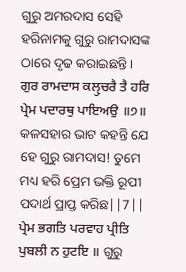ଗୁରୁ ଅମରଦାସ ସେହି ହରିନାମକୁ ଗୁରୁ ରାମଦାସଙ୍କ ଠାରେ ଦୃଢ କରାଇଛନ୍ତି।
ਗੁਰ ਰਾਮਦਾਸ ਕਲੵੁਚਰੈ ਤੈ ਹਰਿ ਪ੍ਰੇਮ ਪਦਾਰਥੁ ਪਾਇਅਉ ॥੭॥ କଳସହାର ଭାଟ କହନ୍ତି ଯେ ହେ ଗୁରୁ ରାମଦାସ! ତୁମେ ମଧ୍ୟ ହରି ପ୍ରେମ ଭକ୍ତି ରୂପୀ ପଦାର୍ଥ ପ୍ରାପ୍ତ କରିଛ||7||
ਪ੍ਰੇਮ ਭਗਤਿ ਪਰਵਾਹ ਪ੍ਰੀਤਿ ਪੁਬਲੀ ਨ ਹੁਟਇ ॥ ଗୁରୁ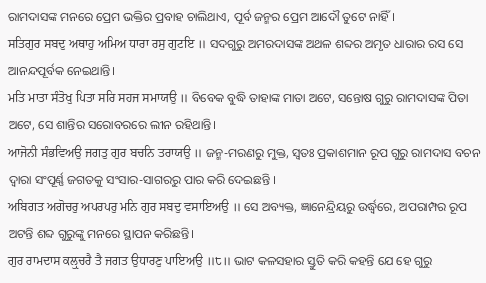ରାମଦାସଙ୍କ ମନରେ ପ୍ରେମ ଭକ୍ତିର ପ୍ରବାହ ଚାଲିଥାଏ, ପୂର୍ବ ଜନ୍ମର ପ୍ରେମ ଆଦୌ ତୁଟେ ନାହିଁ।
ਸਤਿਗੁਰ ਸਬਦੁ ਅਥਾਹੁ ਅਮਿਅ ਧਾਰਾ ਰਸੁ ਗੁਟਇ ॥ ସଦଗୁରୁ ଅମରଦାସଙ୍କ ଅଥଳ ଶବ୍ଦର ଅମୃତ ଧାରାର ରସ ସେ ଆନନ୍ଦପୂର୍ବକ ନେଇଥାନ୍ତି।
ਮਤਿ ਮਾਤਾ ਸੰਤੋਖੁ ਪਿਤਾ ਸਰਿ ਸਹਜ ਸਮਾਯਉ ॥ ବିବେକ ବୁଦ୍ଧି ତାହାଙ୍କ ମାତା ଅଟେ, ସନ୍ତୋଷ ଗୁରୁ ରାମଦାସଙ୍କ ପିତା ଅଟେ, ସେ ଶାନ୍ତିର ସରୋବରରେ ଲୀନ ରହିଥାନ୍ତି।
ਆਜੋਨੀ ਸੰਭਵਿਅਉ ਜਗਤੁ ਗੁਰ ਬਚਨਿ ਤਰਾਯਉ ॥ ଜନ୍ମ-ମରଣରୁ ମୁକ୍ତ, ସ୍ଵତଃ ପ୍ରକାଶମାନ ରୂପ ଗୁରୁ ରାମଦାସ ବଚନ ଦ୍ଵାରା ସଂପୂର୍ଣ୍ଣ ଜଗତକୁ ସଂସାର-ସାଗରରୁ ପାର କରି ଦେଇଛନ୍ତି ।
ਅਬਿਗਤ ਅਗੋਚਰੁ ਅਪਰਪਰੁ ਮਨਿ ਗੁਰ ਸਬਦੁ ਵਸਾਇਅਉ ॥ ସେ ଅବ୍ୟକ୍ତ, ଜ୍ଞାନେନ୍ଦ୍ରିୟରୁ ଉର୍ଦ୍ଧ୍ଵରେ, ଅପରାମ୍ପର ରୂପ ଅଟନ୍ତି ଶବ୍ଦ ଗୁରୁଙ୍କୁ ମନରେ ସ୍ଥାପନ କରିଛନ୍ତି।
ਗੁਰ ਰਾਮਦਾਸ ਕਲੵੁਚਰੈ ਤੈ ਜਗਤ ਉਧਾਰਣੁ ਪਾਇਅਉ ॥੮॥ ଭାଟ କଳସହାର ସ୍ତୁତି କରି କହନ୍ତି ଯେ ହେ ଗୁରୁ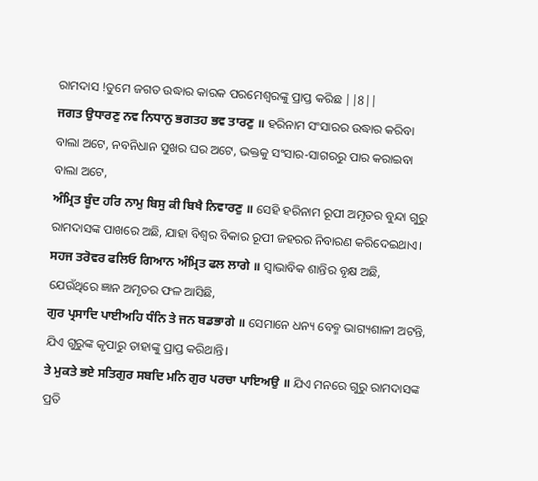ରାମଦାସ !ତୁମେ ଜଗତ ଉଦ୍ଧାର କାରକ ପରମେଶ୍ଵରଙ୍କୁ ପ୍ରାପ୍ତ କରିଛ ||8||
ਜਗਤ ਉਧਾਰਣੁ ਨਵ ਨਿਧਾਨੁ ਭਗਤਹ ਭਵ ਤਾਰਣੁ ॥ ହରିନାମ ସଂସାରର ଉଦ୍ଧାର କରିବା ବାଲା ଅଟେ, ନବନିଧାନ ସୁଖର ଘର ଅଟେ, ଭକ୍ତକୁ ସଂସାର-ସାଗରରୁ ପାର କରାଇବା ବାଲା ଅଟେ,
ਅੰਮ੍ਰਿਤ ਬੂੰਦ ਹਰਿ ਨਾਮੁ ਬਿਸੁ ਕੀ ਬਿਖੈ ਨਿਵਾਰਣੁ ॥ ସେହି ହରିନାମ ରୂପୀ ଅମୃତର ବୁନ୍ଦା ଗୁରୁ ରାମଦାସଙ୍କ ପାଖରେ ଅଛି, ଯାହା ବିଶ୍ଵର ବିକାର ରୂପୀ ଜହରର ନିବାରଣ କରିଦେଇଥାଏ।
ਸਹਜ ਤਰੋਵਰ ਫਲਿਓ ਗਿਆਨ ਅੰਮ੍ਰਿਤ ਫਲ ਲਾਗੇ ॥ ସ୍ଵାଭାବିକ ଶାନ୍ତିର ବୃକ୍ଷ ଅଛି, ଯେଉଁଥିରେ ଜ୍ଞାନ ଅମୃତର ଫଳ ଆସିଛି,
ਗੁਰ ਪ੍ਰਸਾਦਿ ਪਾਈਅਹਿ ਧੰਨਿ ਤੇ ਜਨ ਬਡਭਾਗੇ ॥ ସେମାନେ ଧନ୍ୟ ବେବ୍ମ ଭାଗ୍ୟଶାଳୀ ଅଟନ୍ତି, ଯିଏ ଗୁରୁଙ୍କ କୃପାରୁ ତାହାଙ୍କୁ ପ୍ରାପ୍ତ କରିଥାନ୍ତି।
ਤੇ ਮੁਕਤੇ ਭਏ ਸਤਿਗੁਰ ਸਬਦਿ ਮਨਿ ਗੁਰ ਪਰਚਾ ਪਾਇਅਉ ॥ ଯିଏ ମନରେ ଗୁରୁ ରାମଦାସଙ୍କ ପ୍ରତି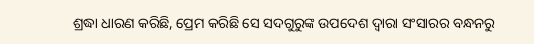ଶ୍ରଦ୍ଧା ଧାରଣ କରିଛି, ପ୍ରେମ କରିଛି ସେ ସଦଗୁରୁଙ୍କ ଉପଦେଶ ଦ୍ଵାରା ସଂସାରର ବନ୍ଧନରୁ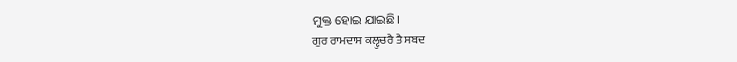ମୁକ୍ତ ହୋଇ ଯାଇଛି।
ਗੁਰ ਰਾਮਦਾਸ ਕਲੵੁਚਰੈ ਤੈ ਸਬਦ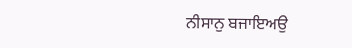ਨੀਸਾਨੁ ਬਜਾਇਅਉ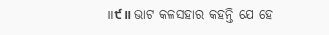॥੯॥ ଭାଟ କଳସହାର କହନ୍ତି ଯେ ହେ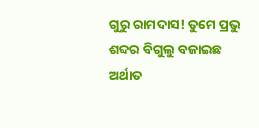ଗୁରୁ ରାମଦାସ! ତୁମେ ପ୍ରଭୁ ଶବ୍ଦର ବିଗୁଲୁ ବଜାଇଛ ଅର୍ଥାତ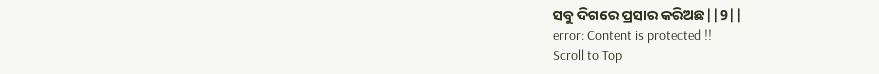ସବୁ ଦିଗରେ ପ୍ରସାର କରିଅଛ||9||
error: Content is protected !!
Scroll to Top